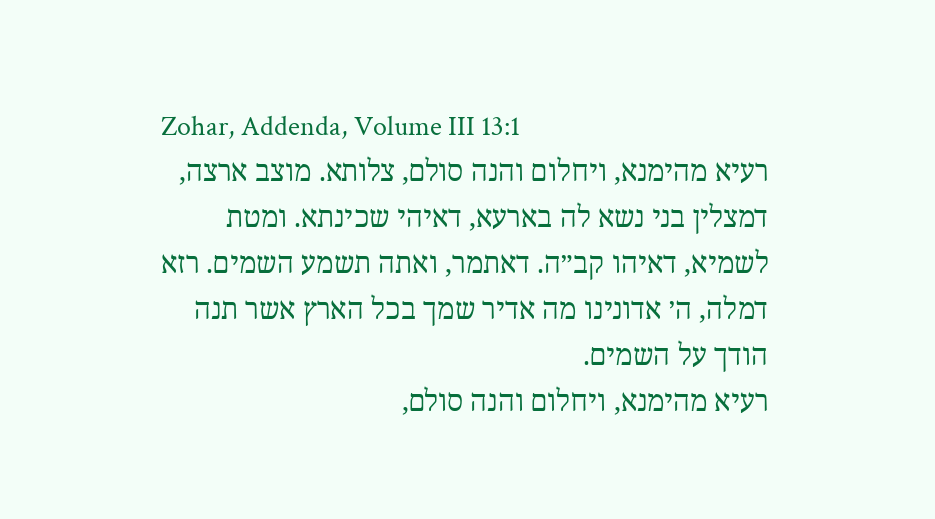Zohar, Addenda, Volume III 13:1
רעיא מהימנא, ויחלום והנה סולם, צלותא. מוצב ארצה, דמצלין בני נשא לה בארעא, דאיהי שכינתא. ומטת לשמיא, דאיהו קב״ה. דאתמר, ואתה תשמע השמים. רזא דמלה, ה׳ אדונינו מה אדיר שמך בכל הארץ אשר תנה הודך על השמים.
רעיא מהימנא, ויחלום והנה סולם,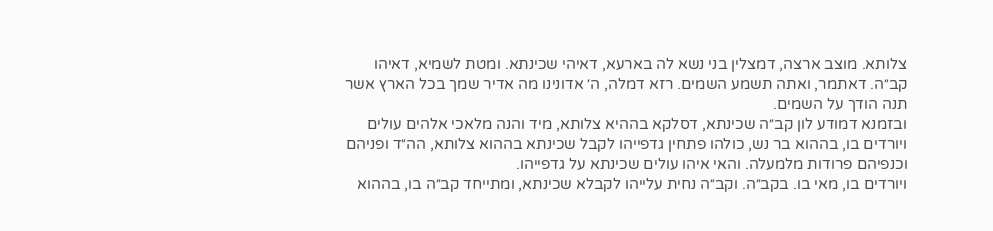צלותא. מוצב ארצה, דמצלין בני נשא לה בארעא, דאיהי שכינתא. ומטת לשמיא, דאיהו קב״ה. דאתמר, ואתה תשמע השמים. רזא דמלה, ה׳ אדונינו מה אדיר שמך בכל הארץ אשר תנה הודך על השמים.
ובזמנא דמודע לון קב״ה שכינתא, דסלקא בההיא צלותא, מיד והנה מלאכי אלהים עולים ויורדים בו, בההוא בר נש, כולהו פתחין גדפייהו לקבל שכינתא בההוא צלותא, הה״ד ופניהם וכנפיהם פרודות מלמעלה. והאי איהו עולים שכינתא על גדפייהו.
ויורדים בו, מאי בו. בקב״ה. וקב״ה נחית עלייהו לקבלא שכינתא, ומתייחד קב״ה בו, בההוא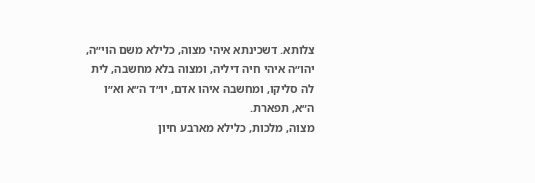צלותא. דשכינתא איהי מצוה, כלילא משם הוי״ה, יהו״ה איהי חיה דיליה, ומצוה בלא מחשבה, לית לה סליקו, ומחשבה איהו אדם, יו״ד ה״א וא״ו ה״א, תפארת.
מצוה, מלכות, כלילא מארבע חיון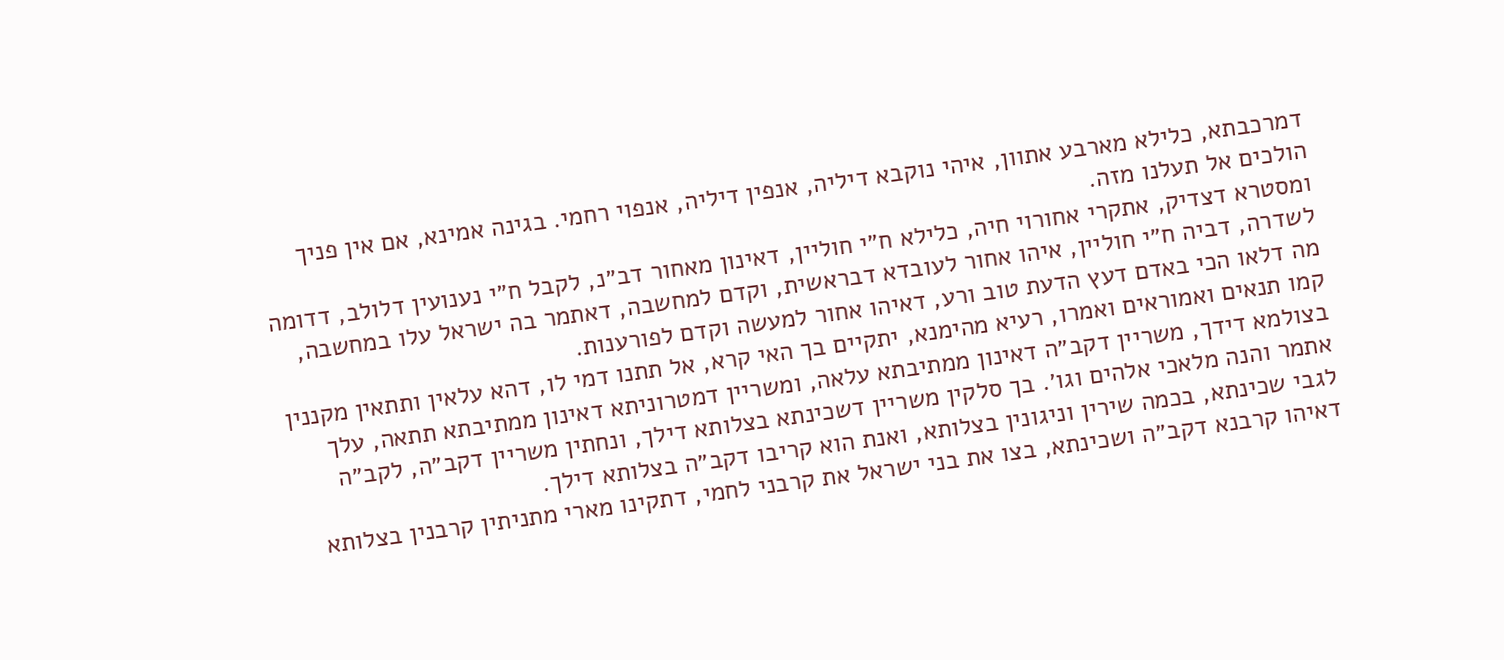דמרכבתא, כלילא מארבע אתוון, איהי נוקבא דיליה, אנפין דיליה, אנפוי רחמי. בגינה אמינא, אם אין פניך הולכים אל תעלנו מזה.
ומסטרא דצדיק, אתקרי אחורוי חיה, כלילא ח״י חוליין, דאינון מאחור דב״נ, לקבל ח״י נענועין דלולב, דדומה לשדרה, דביה ח״י חוליין, איהו אחור לעובדא דבראשית, וקדם למחשבה, דאתמר בה ישראל עלו במחשבה, מה דלאו הכי באדם דעץ הדעת טוב ורע, דאיהו אחור למעשה וקדם לפורענות.
קמו תנאים ואמוראים ואמרו, רעיא מהימנא, יתקיים בך האי קרא, אל תתנו דמי לו, דהא עלאין ותתאין מקננין בצולמא דידך, משריין דקב״ה דאינון ממתיבתא עלאה, ומשריין דמטרוניתא דאינון ממתיבתא תתאה, עלך אתמר והנה מלאכי אלהים וגו׳. בך סלקין משריין דשכינתא בצלותא דילך, ונחתין משריין דקב״ה, לקב״ה לגבי שכינתא, בכמה שירין וניגונין בצלותא, ואנת הוא קריבו דקב״ה בצלותא דילך.
דאיהו קרבנא דקב״ה ושכינתא, בצו את בני ישראל את קרבני לחמי, דתקינו מארי מתניתין קרבנין בצלותא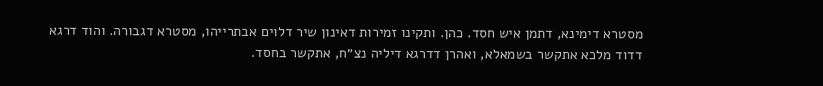מסטרא דימינא, דתמן איש חסד. כהן. ותקינו זמירות דאינון שיר דלוים אבתרייהו, מסטרא דגבורה. והוד דרגא דדוד מלכא אתקשר בשמאלא, ואהרן דדרגא דיליה נצ״ח, אתקשר בחסד.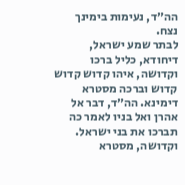הה״ד, נעימות בימינך נצח.
לבתר שמע ישראל, דיחודא, כליל ברכו וקדושה, איהו קדוש קדוש קדוש וברכה מסטרא דימינא. הה״ד, דבר אל אהרן ואל בניו לאמר כה תברכו את בני ישראל. וקדושה, מסטרא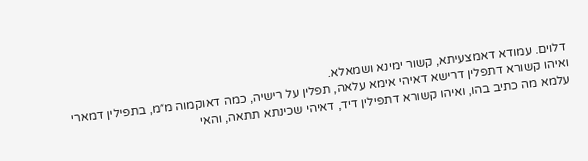דלוים. עמודא דאמצעיתא, קשור ימינא ושמאלא.
ואיהו קשורא דתפלין דרישא דאיהי אימא עלאה, תפלין על רישיה, כמה דאוקמוה מ״מ, בתפילין דמארי עלמא מה כתיב בהו, ואיהו קשורא דתפילין דיד, דאיהי שכינתא תתאה, והאי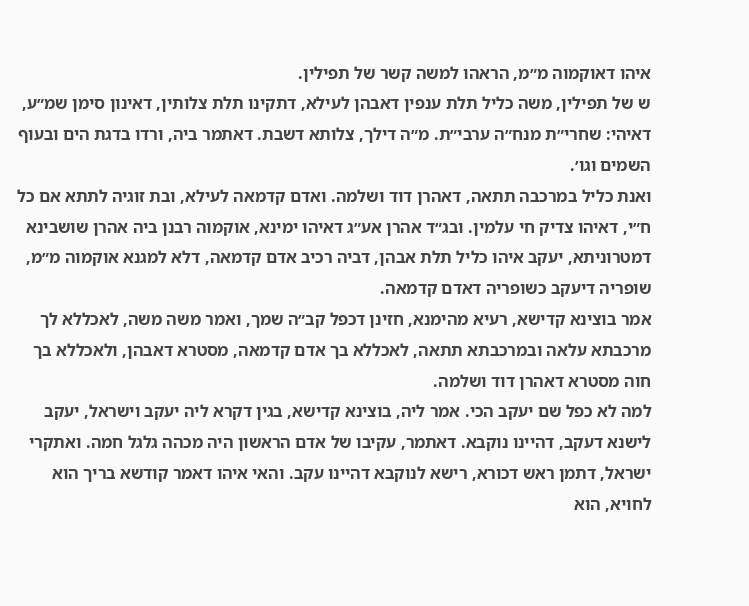איהו דאוקמוה מ״מ, הראהו למשה קשר של תפילין.
ש של תפילין, משה כליל תלת ענפין דאבהן לעילא, דתקינו תלת צלותין, דאינון סימן שמ״ע, דאיהי: שחרי״ת מנח״ה ערבי״ת. מ״ה דילך, צלותא דשבת. דאתמר ביה, ורדו בדגת הים ובעוף השמים וגו׳.
ואנת כליל במרכבה תתאה, דאהרן דוד ושלמה. ואדם קדמאה לעילא, ובת זוגיה לתתא אם כל ח״י, דאיהו צדיק חי עלמין. ובג״ד אהרן אע״ג דאיהו ימינא, אוקמוה רבנן ביה אהרן שושבינא דמטרוניתא, יעקב איהו כליל תלת אבהן, דביה רכיב אדם קדמאה, דלא למגנא אוקמוה מ״מ, שופריה דיעקב כשופריה דאדם קדמאה.
אמר בוצינא קדישא, רעיא מהימנא, חזינן דכפל קב״ה שמך, ואמר משה משה, לאכללא לך מרכבתא עלאה ובמרכבתא תתאה, לאכללא בך אדם קדמאה, מסטרא דאבהן, ולאכללא בך חוה מסטרא דאהרן דוד ושלמה.
למה לא כפל שם יעקב הכי. אמר ליה, בוצינא קדישא, בגין דקרא ליה יעקב וישראל, יעקב לישנא דעקב, דהיינו נוקבא. דאתמר, עקיבו של אדם הראשון היה מכהה גלגל חמה. ואתקרי ישראל, דתמן ראש דכורא, רישא לנוקבא דהיינו עקב. והאי איהו דאמר קודשא בריך הוא לחויא, הוא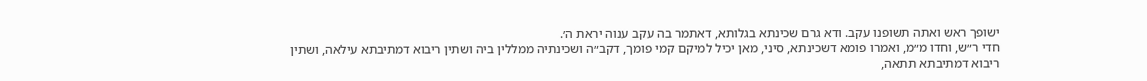ישופך ראש ואתה תשופנו עקב. ודא גרם שכינתא בגלותא, דאתמר בה עקב ענוה יראת ה׳.
חדי ר״ש, וחדו מ״מ, ואמרו פומא דשכינתא, סיני, מאן יכיל למיקם קמי פומך, דקב״ה ושכינתיה ממללין ביה ושתין ריבוא דמתיבתא עילאה, ושתין ריבוא דמתיבתא תתאה,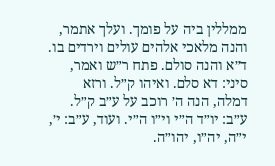ממללין ביה על פומך. ועלך אתמר, והנה מלאכי אלהים עולים וירדים בו.
ד״א והנה סולם. פתח ר״ש ואמר, סיני: דא סלם. ואיהו ק״ל. ורזא דמלה, הנה ה׳ רוכב על ע״ב ק״ל. ע״ב: יו״ד ה״י וי״ו ה״י. ועוד, ע״ב: י׳, י״ה, יה״ו, יהו״ה.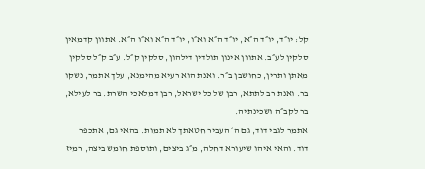קל: יו״ד, יו״ד ה״א, יו״ד ה״א וא״ו, יו״ד ה״א וא״ו ה״א. אתוון קדמאין סלקין לע״ב. אתוון אינון תולדין דילהון, סלקין ק״ל. ע״ב ק״ל סלקין מאתן ותרין, כחושבן ב״ר. ואנת הוא רעיא מהימנא, עלך אתמר, נשקו בר. ואנת רב לתתא, רבן של כל ישראל, רבן דמלאכי השרת. בר לעילא, בר לקב״ה ושכינתיה.
אתמר לגבי דוד, גם ה׳ העביר חטאתך לא תמות. בהאי גם, אתכפר דוד. והאי איהו שיעורא דחלה, מ״ג ביצים, ותוספת חומש ביצה, רמיז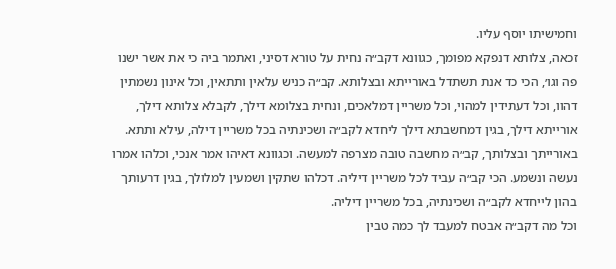וחמישיתו יוסף עליו.
זכאה, צלותא דנפקא מפומך, כגוונא דקב״ה נחית על טורא דסיני, ואתמר ביה כי את אשר ישנו פה וגו׳, הכי כד אנת תשתדל באורייתא ובצלותא. קב״ה כניש עלאין ותתאין, וכל אינון נשמתין דהוו, וכל דעתידין למהוי, וכל משריין דמלאכים, ונחית בצלומא דילך, לקבלא צלותא דילך, אורייתא דילך, בגין דמחשבתא דילך ליחדא לקב״ה ושכינתיה בכל משריין דילה, עילא ותתא.
באורייתך ובצלותך, קב״ה מחשבה טובה מצרפה למעשה. וכגוונא דאיהו אמר אנכי, וכלהו אמרו נעשה ונשמע. הכי קב״ה עביד לכל משריין דיליה. דכלהו שתקין ושמעין למלולך, בגין דרעותך בהון לייחדא לקב״ה ושכינתיה, בכל משריין דיליה.
וכל מה דקב״ה אבטח למעבד לך כמה טבין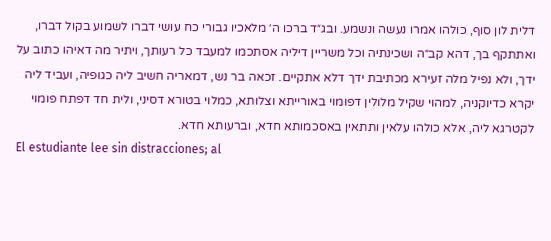דלית לון סוף, כולהו אמרו נעשה ונשמע. ובג״ד ברכו ה׳ מלאכיו גבורי כח עושי דברו לשמוע בקול דברו, ואתתקף בך, דהא קב״ה ושכינתיה וכל משריין דיליה אסתכמו למעבד כל רעותך, ויתיר מה דאיהו כתוב על ידך, ולא נפיל מלה זעירא מכתיבת ידך דלא אתקיים. זכאה בר נש, דמאריה חשיב ליה כגופיה, ועביד ליה יקרא כדיוקניה, למהוי שקיל מלולין דפומוי באורייתא וצלותא, כמלוי בטורא דסיני, ולית חד דפתח פומוי לקטרגא ליה, אלא כולהו עלאין ותתאין באסכמותא חדא, וברעותא חדא.
El estudiante lee sin distracciones; al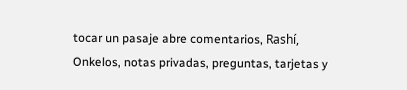tocar un pasaje abre comentarios, Rashí, Onkelos, notas privadas, preguntas, tarjetas y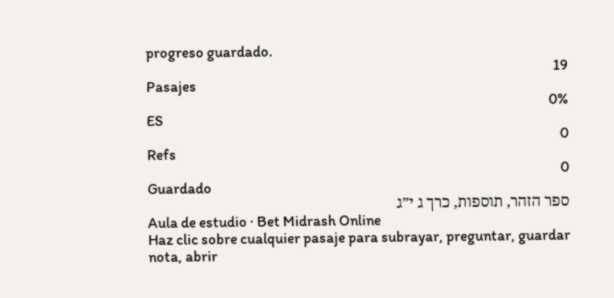progreso guardado.
19
Pasajes
0%
ES
0
Refs
0
Guardado
ספר הזהר, תוספות, כרך ג י״ג
Aula de estudio · Bet Midrash Online
Haz clic sobre cualquier pasaje para subrayar, preguntar, guardar nota, abrir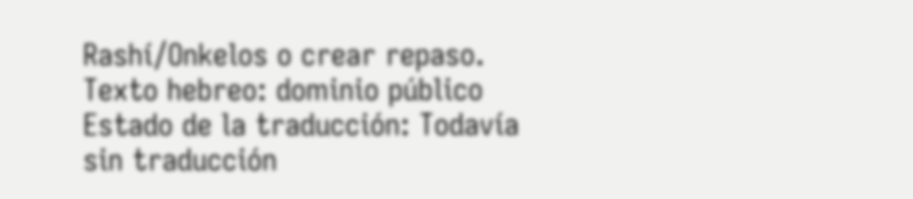Rashí/Onkelos o crear repaso.
Texto hebreo: dominio público
Estado de la traducción: Todavía sin traducción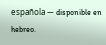española — disponible en hebreo.